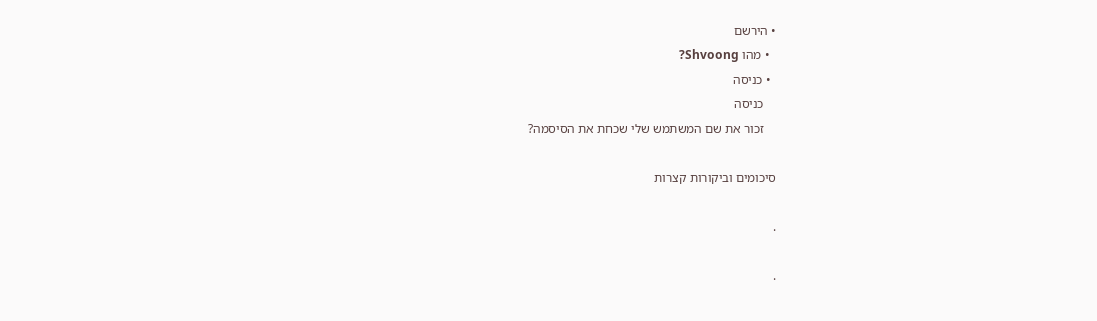• הירשם
  • מהו Shvoong?
  • כניסה
    כניסה
    זכור את שם המשתמש שלי שכחת את הסיסמה?

סיכומים וביקורות קצרות

.

.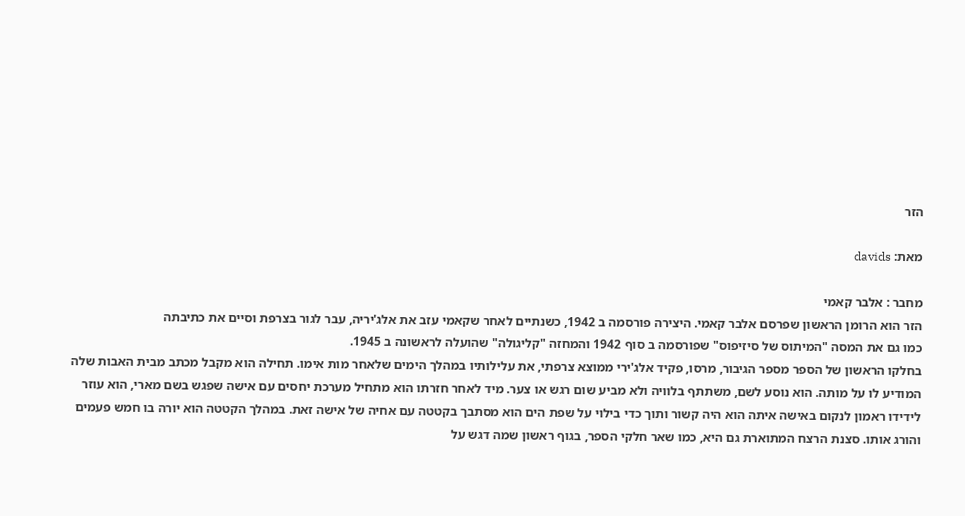הזר

מאת: davids

מחבר : אלבר קאמי
הזר הוא הרומן הראשון שפרסם אלבר קאמי. היצירה פורסמה ב 1942, כשנתיים לאחר שקאמי עזב את אלג'יריה, עבר לגור בצרפת וסיים את כתיבתה
כמו גם את המסה "המיתוס של סיזיפוס" שפורסמה ב סוף 1942 והמחזה "קליגולה" שהועלה לראשונה ב 1945.
בחלקו הראשון של הספר מספר הגיבור, מרסו, פקיד אלג'ירי ממוצא צרפתי, את עלילותיו במהלך הימים שלאחר מות אימו. תחילה הוא מקבל מכתב מבית האבות שלה המודיע לו על מותה. הוא נוסע לשם, משתתף בלוויה ולא מביע שום רגש או צער. מיד לאחר חזרתו הוא מתחיל מערכת יחסים עם אישה שפגש בשם מארי, הוא עוזר לידידו ראמון לנקום באישה איתה הוא היה קשור ותוך כדי בילוי על שפת הים הוא מסתבך בקטטה עם אחיה של אישה זאת. במהלך הקטטה הוא יורה בו חמש פעמים והורג אותו. סצנת הרצח המתוארת גם היא, כמו שאר חלקי הספר, בגוף ראשון שמה דגש על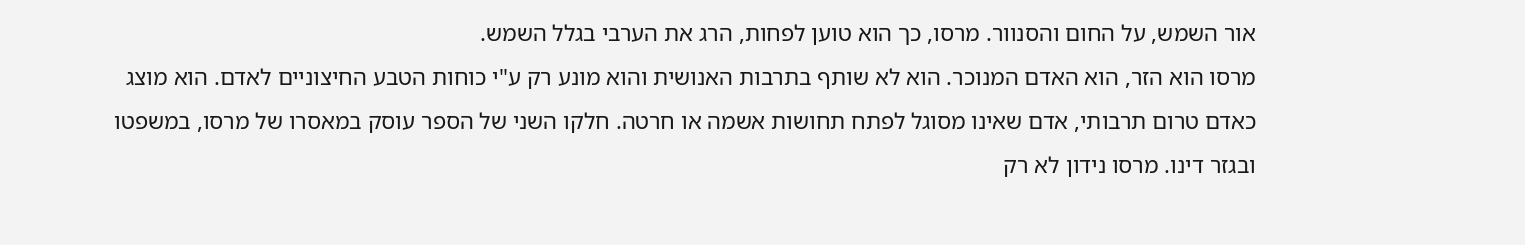אור השמש, על החום והסנוור. מרסו, כך הוא טוען לפחות, הרג את הערבי בגלל השמש.
מרסו הוא הזר, הוא האדם המנוכר. הוא לא שותף בתרבות האנושית והוא מונע רק ע"י כוחות הטבע החיצוניים לאדם. הוא מוצג כאדם טרום תרבותי, אדם שאינו מסוגל לפתח תחושות אשמה או חרטה. חלקו השני של הספר עוסק במאסרו של מרסו, במשפטו ובגזר דינו. מרסו נידון לא רק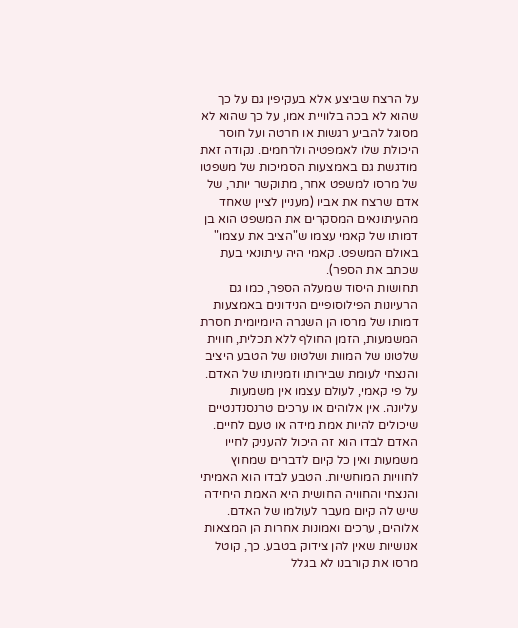על הרצח שביצע אלא בעקיפין גם על כך שהוא לא בכה בלוויית אמו, על כך שהוא לא מסוגל להביע רגשות או חרטה ועל חוסר היכולת שלו לאמפטיה ולרחמים. נקודה זאת מודגשת גם באמצעות הסמיכות של משפטו של מרסו למשפט אחר, מתוקשר יותר, של אדם שרצח את אביו (מעניין לציין שאחד מהעיתונאים המסקרים את המשפט הוא בן דמותו של קאמי עצמו ש"הציב את עצמו" באולם המשפט. קאמי היה עיתונאי בעת שכתב את הספר).
תחושות היסוד שמעלה הספר, כמו גם הרעיונות הפילוסופיים הנידונים באמצעות דמותו של מרסו הן השגרה היומיומית חסרת המשמעות, הזמן החולף ללא תכלית, חווית שלטונו של המוות ושלטונו של הטבע היציב והנצחי לעומת שבירותו וזמניותו של האדם.
על פי קאמי, לעולם עצמו אין משמעות עליונה. אין אלוהים או ערכים טרנסנדנטיים שיכולים להיות אמת מידה או טעם לחיים. האדם לבדו הוא זה היכול להעניק לחייו משמעות ואין כל קיום לדברים שמחוץ לחוויות המוחשיות. הטבע לבדו הוא האמיתי והנצחי והחוויה החושית היא האמת היחידה שיש לה קיום מעבר לעולמו של האדם. אלוהים, ערכים ואמונות אחרות הן המצאות אנושיות שאין להן צידוק בטבע. כך, קוטל מרסו את קורבנו לא בגלל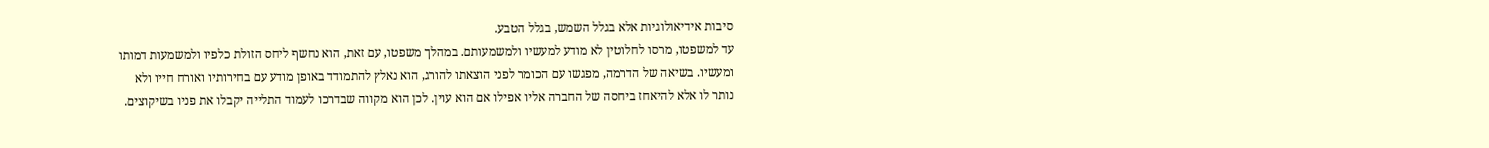סיבות אידיאולוגיות אלא בגלל השמש, בגלל הטבע.
עד למשפטו, מרסו לחלוטין לא מודע למעשיו ולמשמעותם. במהלך משפטו, עם זאת, הוא נחשף ליחס הזולת כלפיו ולמשמעות דמותו ומעשיו. בשיאה של הדרמה, מפגשו עם הכומר לפני הוצאתו להורג, הוא נאלץ להתמודד באופן מודע עם בחירותיו ואורח חייו ולא נותר לו אלא להיאחז ביחסה של החברה אליו אפילו אם הוא עוין. לכן הוא מקווה שבדרכו לעמוד התלייה יקבלו את פניו בשיקוצים.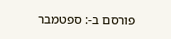פורסם ב-: ספטמבר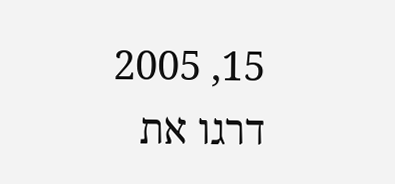15, 2005
דרגו את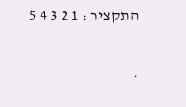התקציר : 1 2 3 4 5

.